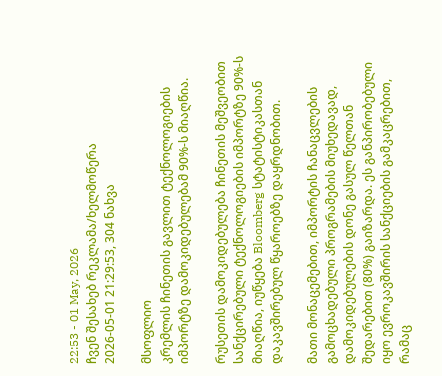22:53 - 01 May, 2026
ჩვენ შესახებ რეკლამა/ხელმოწერა
2026-05-01 21:29:53, 304 ნახვა

მსოფლიო
კრემლის ჩინეთის გავლით ტექნოლოგიების იმპორტზე დამოკიდებულებამ 90%-ს მიაღწია.

რუსეთის დამოკიდებულება ჩინეთის მეშვეობით სანქცირებული ტექნოლოგიების იმპორტზე 90%-ს მიაღწია, იუწყება Bloomberg სტატისტიკასთან დაკავშირებულ წყაროებზე დაყრდნობით.

მათი მონაცემებით, იმპორტის ჩანაცვლების გამოცხადებული პროგრამების მიუხედავად, დამოკიდებულების დონე გასულ წელთან შედარებით (80%) გაიზარდა. ეს განპირობებული იყო ევროკავშირის სანქციების გამკაცრებით, რამაც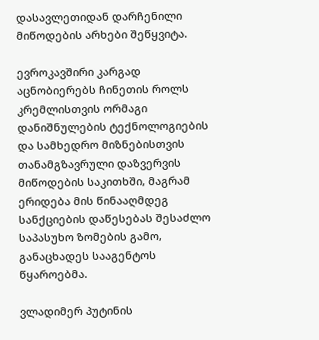დასავლეთიდან დარჩენილი მიწოდების არხები შეწყვიტა.

ევროკავშირი კარგად აცნობიერებს ჩინეთის როლს კრემლისთვის ორმაგი დანიშნულების ტექნოლოგიების და სამხედრო მიზნებისთვის თანამგზავრული დაზვერვის მიწოდების საკითხში, მაგრამ ერიდება მის წინააღმდეგ სანქციების დაწესებას შესაძლო საპასუხო ზომების გამო, განაცხადეს სააგენტოს წყაროებმა.

ვლადიმერ პუტინის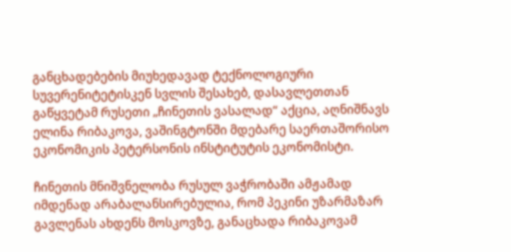განცხადებების მიუხედავად ტექნოლოგიური სუვერენიტეტისკენ სვლის შესახებ, დასავლეთთან გაწყვეტამ რუსეთი „ჩინეთის ვასალად“ აქცია, აღნიშნავს ელინა რიბაკოვა, ვაშინგტონში მდებარე საერთაშორისო ეკონომიკის პეტერსონის ინსტიტუტის ეკონომისტი.

ჩინეთის მნიშვნელობა რუსულ ვაჭრობაში ამჟამად იმდენად არაბალანსირებულია, რომ პეკინი უზარმაზარ გავლენას ახდენს მოსკოვზე, განაცხადა რიბაკოვამ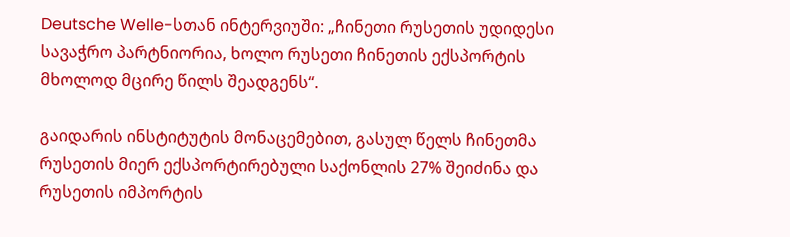Deutsche Welle-სთან ინტერვიუში: „ჩინეთი რუსეთის უდიდესი სავაჭრო პარტნიორია, ხოლო რუსეთი ჩინეთის ექსპორტის მხოლოდ მცირე წილს შეადგენს“.

გაიდარის ინსტიტუტის მონაცემებით, გასულ წელს ჩინეთმა რუსეთის მიერ ექსპორტირებული საქონლის 27% შეიძინა და რუსეთის იმპორტის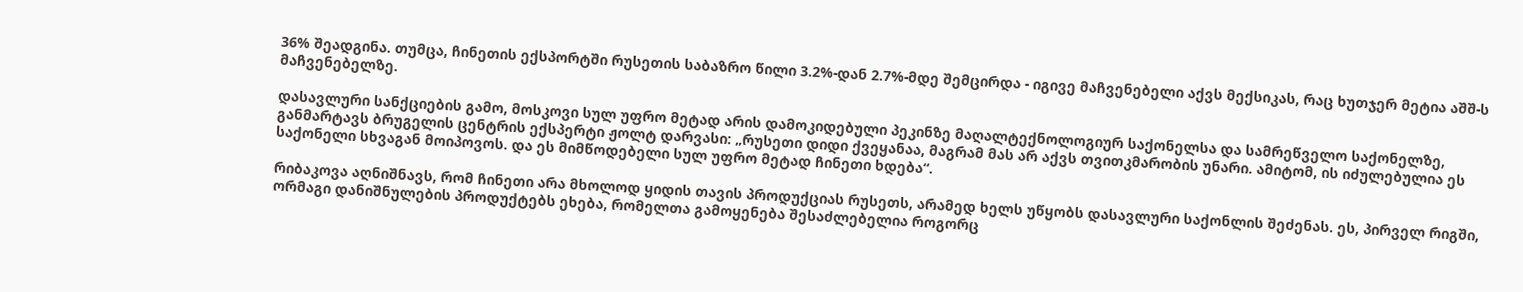36% შეადგინა. თუმცა, ჩინეთის ექსპორტში რუსეთის საბაზრო წილი 3.2%-დან 2.7%-მდე შემცირდა - იგივე მაჩვენებელი აქვს მექსიკას, რაც ხუთჯერ მეტია აშშ-ს მაჩვენებელზე.

დასავლური სანქციების გამო, მოსკოვი სულ უფრო მეტად არის დამოკიდებული პეკინზე მაღალტექნოლოგიურ საქონელსა და სამრეწველო საქონელზე, განმარტავს ბრუგელის ცენტრის ექსპერტი ჟოლტ დარვასი: „რუსეთი დიდი ქვეყანაა, მაგრამ მას არ აქვს თვითკმარობის უნარი. ამიტომ, ის იძულებულია ეს საქონელი სხვაგან მოიპოვოს. და ეს მიმწოდებელი სულ უფრო მეტად ჩინეთი ხდება“.

რიბაკოვა აღნიშნავს, რომ ჩინეთი არა მხოლოდ ყიდის თავის პროდუქციას რუსეთს, არამედ ხელს უწყობს დასავლური საქონლის შეძენას. ეს, პირველ რიგში, ორმაგი დანიშნულების პროდუქტებს ეხება, რომელთა გამოყენება შესაძლებელია როგორც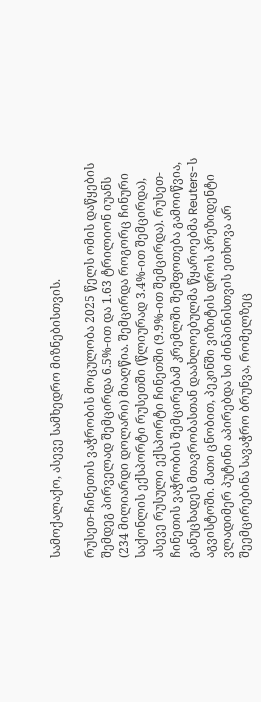სამოქალაქო, ასევე სამხედრო მიზნებისთვის.

რუსეთ-ჩინეთის ვაჭრობის მოცულობა 2025 წელს ომის დაწყების შემდეგ პირველად შემცირდა 6.5%-ით და 1.63 ტრილიონ იუანს (234 მილიარდი დოლარი) მიაღწია. შემცირდა როგორც ჩინური საქონლის ექსპორტი რუსეთში (წლიურად 3.4%-ით შემცირდა), ასევე რუსული ექსპორტი ჩინეთში (9.9%-ით შემცირდა). რუსეთ-ჩინეთის ვაჭრობის შემცირებამ კრემლში შეშფოთება გამოიწვია, განუცხადეს მთავრობასთან დაახლოებულმა წყაროებმა Reuters-ს აგვისტოში. მათი ცნობით, პეკინში ვიზიტის დროს პრეზიდენტი ვლადიმერ პუტინი აპირებდა სი ძინპინისთვის ეთხოვა არ შეემცირებინა სავაჭრო ბრუნვა, რომელზეც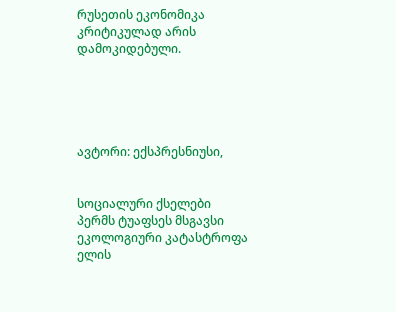რუსეთის ეკონომიკა კრიტიკულად არის დამოკიდებული.





ავტორი: ექსპრესნიუსი,


სოციალური ქსელები
პერმს ტუაფსეს მსგავსი ეკოლოგიური კატასტროფა ელის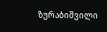ზურაბიშვილი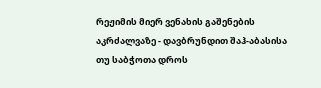რეჟიმის მიერ ვენახის გაშენების აკრძალვაზე - დავბრუნდით შაჰ-აბასისა თუ საბჭოთა დროს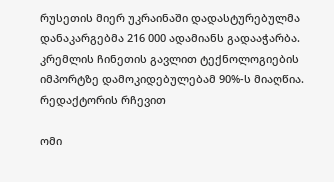რუსეთის მიერ უკრაინაში დადასტურებულმა დანაკარგებმა 216 000 ადამიანს გადააჭარბა.
კრემლის ჩინეთის გავლით ტექნოლოგიების იმპორტზე დამოკიდებულებამ 90%-ს მიაღწია.
რედაქტორის რჩევით

ომი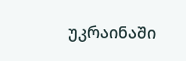უკრაინაში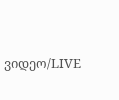ვიდეო/LIVE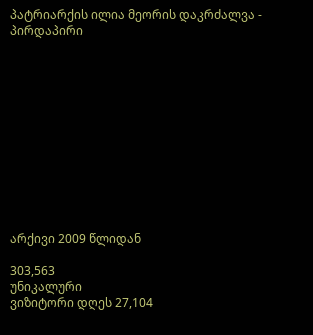პატრიარქის ილია მეორის დაკრძალვა - პირდაპირი












არქივი 2009 წლიდან

303,563
უნიკალური
ვიზიტორი დღეს 27,104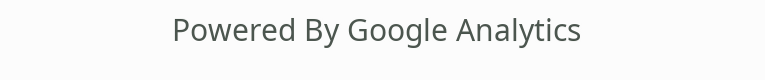Powered By Google Analytics